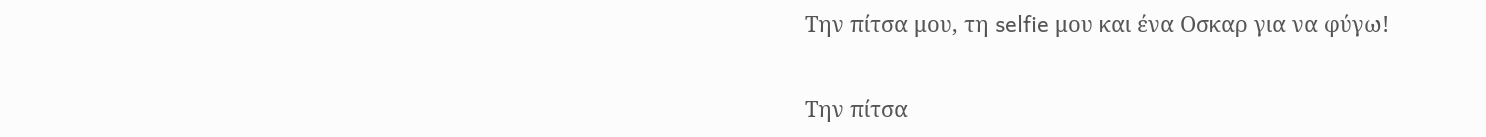Την πίτσα μου, τη selfie μου και ένα Οσκαρ για να φύγω!

Την πίτσα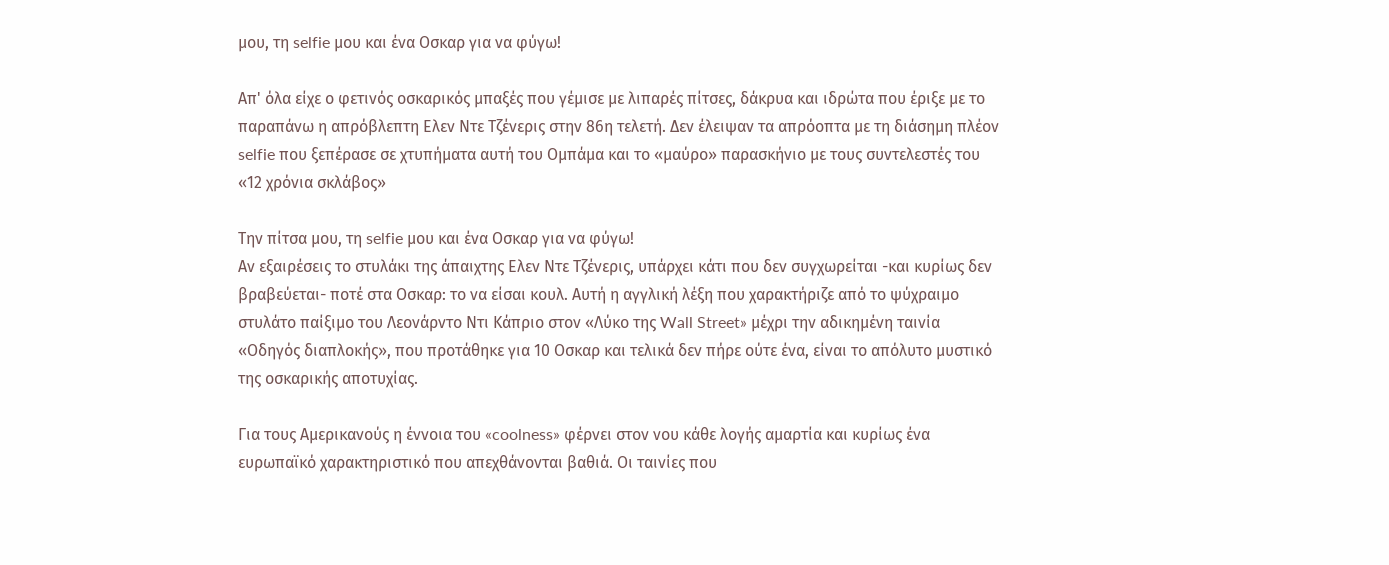μου, τη selfie μου και ένα Οσκαρ για να φύγω!

Απ' όλα είχε ο φετινός οσκαρικός μπαξές που γέμισε με λιπαρές πίτσες, δάκρυα και ιδρώτα που έριξε με το παραπάνω η απρόβλεπτη Ελεν Ντε Τζένερις στην 86η τελετή. Δεν έλειψαν τα απρόοπτα με τη διάσημη πλέον selfie που ξεπέρασε σε χτυπήματα αυτή του Ομπάμα και το «μαύρο» παρασκήνιο με τους συντελεστές του «12 χρόνια σκλάβος»

Την πίτσα μου, τη selfie μου και ένα Οσκαρ για να φύγω!
Αν εξαιρέσεις το στυλάκι της άπαιχτης Ελεν Ντε Τζένερις, υπάρχει κάτι που δεν συγχωρείται -και κυρίως δεν βραβεύεται- ποτέ στα Οσκαρ: το να είσαι κουλ. Αυτή η αγγλική λέξη που χαρακτήριζε από το ψύχραιμο στυλάτο παίξιμο του Λεονάρντο Ντι Κάπριο στον «Λύκο της Wall Street» μέχρι την αδικημένη ταινία «Οδηγός διαπλοκής», που προτάθηκε για 10 Οσκαρ και τελικά δεν πήρε ούτε ένα, είναι το απόλυτο μυστικό της οσκαρικής αποτυχίας.

Για τους Αμερικανούς η έννοια του «coolness» φέρνει στον νου κάθε λογής αμαρτία και κυρίως ένα ευρωπαϊκό χαρακτηριστικό που απεχθάνονται βαθιά. Οι ταινίες που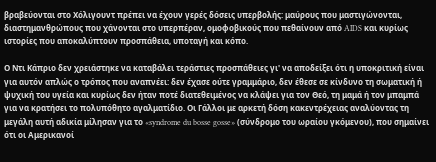βραβεύονται στο Χόλιγουντ πρέπει να έχουν γερές δόσεις υπερβολής: μαύρους που μαστιγώνονται, διαστημανθρώπους που χάνονται στο υπερπέραν, ομοφοβικούς που πεθαίνουν από AIDS και κυρίως ιστορίες που αποκαλύπτουν προσπάθεια, υποταγή και κόπο.

Ο Ντι Κάπριο δεν χρειάστηκε να καταβάλει τεράστιες προσπάθειες γι' να αποδείξει ότι η υποκριτική είναι για αυτόν απλώς ο τρόπος που αναπνέει: δεν έχασε ούτε γραμμάριο, δεν έθεσε σε κίνδυνο τη σωματική ή ψυχική του υγεία και κυρίως δεν ήταν ποτέ διατεθειμένος να κλάψει για τον Θεό, τη μαμά ή τον μπαμπά για να κρατήσει το πολυπόθητο αγαλματίδιο. Οι Γάλλοι με αρκετή δόση κακεντρέχειας αναλύοντας τη μεγάλη αυτή αδικία μίλησαν για το «syndrome du bosse gosse» (σύνδρομο του ωραίου γκόμενου), που σημαίνει ότι οι Αμερικανοί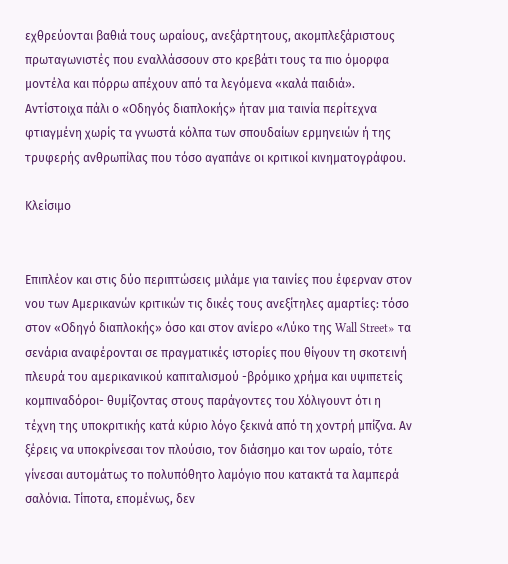εχθρεύονται βαθιά τους ωραίους, ανεξάρτητους, ακομπλεξάριστους πρωταγωνιστές που εναλλάσσουν στο κρεβάτι τους τα πιο όμορφα μοντέλα και πόρρω απέχουν από τα λεγόμενα «καλά παιδιά». Αντίστοιχα πάλι ο «Οδηγός διαπλοκής» ήταν μια ταινία περίτεχνα φτιαγμένη χωρίς τα γνωστά κόλπα των σπουδαίων ερμηνειών ή της τρυφερής ανθρωπίλας που τόσο αγαπάνε οι κριτικοί κινηματογράφου.

Κλείσιμο


Επιπλέον και στις δύο περιπτώσεις μιλάμε για ταινίες που έφερναν στον νου των Αμερικανών κριτικών τις δικές τους ανεξίτηλες αμαρτίες: τόσο στον «Οδηγό διαπλοκής» όσο και στον ανίερο «Λύκο της Wall Street» τα σενάρια αναφέρονται σε πραγματικές ιστορίες που θίγουν τη σκοτεινή πλευρά του αμερικανικού καπιταλισμού -βρόμικο χρήμα και υψιπετείς κομπιναδόροι- θυμίζοντας στους παράγοντες του Χόλιγουντ ότι η τέχνη της υποκριτικής κατά κύριο λόγο ξεκινά από τη χοντρή μπίζνα. Αν ξέρεις να υποκρίνεσαι τον πλούσιο, τον διάσημο και τον ωραίο, τότε γίνεσαι αυτομάτως το πολυπόθητο λαμόγιο που κατακτά τα λαμπερά σαλόνια. Τίποτα, επομένως, δεν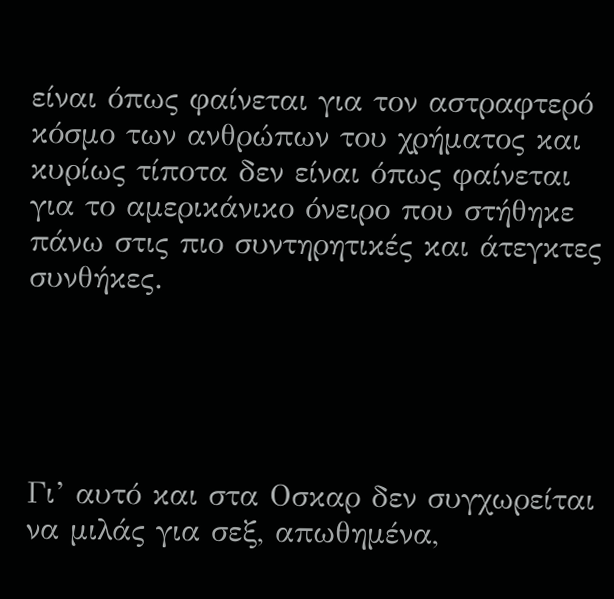είναι όπως φαίνεται για τον αστραφτερό κόσμο των ανθρώπων του χρήματος και κυρίως τίποτα δεν είναι όπως φαίνεται για το αμερικάνικο όνειρο που στήθηκε πάνω στις πιο συντηρητικές και άτεγκτες συνθήκες.





Γι’ αυτό και στα Οσκαρ δεν συγχωρείται να μιλάς για σεξ, απωθημένα,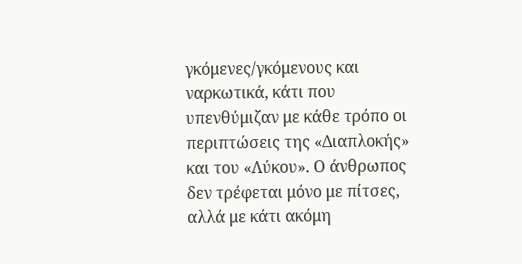γκόμενες/γκόμενους και ναρκωτικά, κάτι που υπενθύμιζαν με κάθε τρόπο οι περιπτώσεις της «Διαπλοκής» και του «Λύκου». Ο άνθρωπος δεν τρέφεται μόνο με πίτσες, αλλά με κάτι ακόμη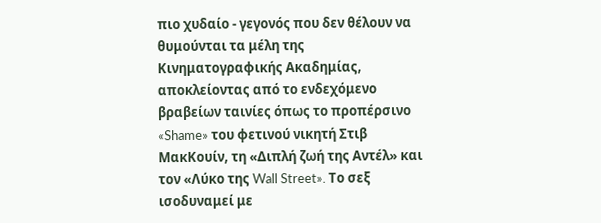πιο χυδαίο - γεγονός που δεν θέλουν να θυμούνται τα μέλη της Κινηματογραφικής Ακαδημίας, αποκλείοντας από το ενδεχόμενο βραβείων ταινίες όπως το προπέρσινο «Shame» του φετινού νικητή Στιβ ΜακΚουίν, τη «Διπλή ζωή της Αντέλ» και τον «Λύκο της Wall Street». Το σεξ ισοδυναμεί με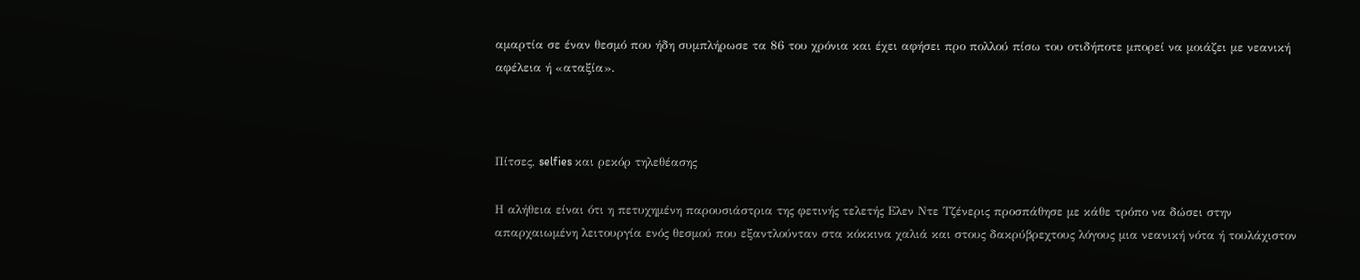αμαρτία σε έναν θεσμό που ήδη συμπλήρωσε τα 86 του χρόνια και έχει αφήσει προ πολλού πίσω του οτιδήποτε μπορεί να μοιάζει με νεανική αφέλεια ή «αταξία».



Πίτσες, selfies και ρεκόρ τηλεθέασης

Η αλήθεια είναι ότι η πετυχημένη παρουσιάστρια της φετινής τελετής Ελεν Ντε Τζένερις προσπάθησε με κάθε τρόπο να δώσει στην απαρχαιωμένη λειτουργία ενός θεσμού που εξαντλούνταν στα κόκκινα χαλιά και στους δακρύβρεχτους λόγους μια νεανική νότα ή τουλάχιστον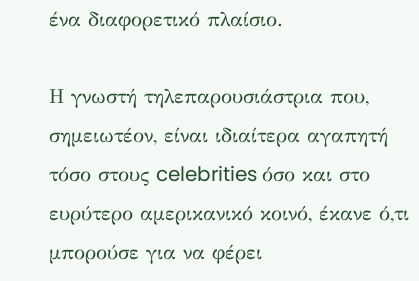ένα διαφορετικό πλαίσιο.

Η γνωστή τηλεπαρουσιάστρια που, σημειωτέον, είναι ιδιαίτερα αγαπητή τόσο στους celebrities όσο και στο ευρύτερο αμερικανικό κοινό, έκανε ό,τι μπορούσε για να φέρει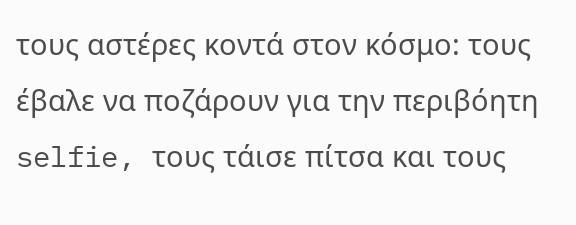τους αστέρες κοντά στον κόσμο: τους έβαλε να ποζάρουν για την περιβόητη selfie, τους τάισε πίτσα και τους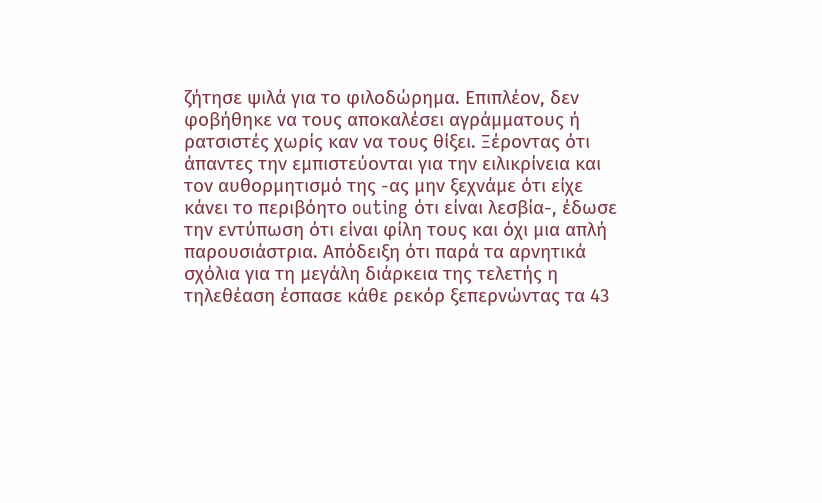ζήτησε ψιλά για το φιλοδώρημα. Επιπλέον, δεν φοβήθηκε να τους αποκαλέσει αγράμματους ή ρατσιστές χωρίς καν να τους θίξει. Ξέροντας ότι άπαντες την εμπιστεύονται για την ειλικρίνεια και τον αυθορμητισμό της -ας μην ξεχνάμε ότι είχε κάνει το περιβόητο outing ότι είναι λεσβία-, έδωσε την εντύπωση ότι είναι φίλη τους και όχι μια απλή παρουσιάστρια. Απόδειξη ότι παρά τα αρνητικά σχόλια για τη μεγάλη διάρκεια της τελετής η τηλεθέαση έσπασε κάθε ρεκόρ ξεπερνώντας τα 43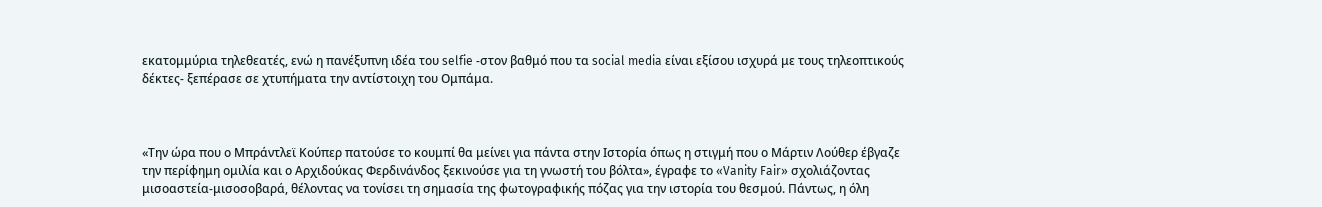εκατομμύρια τηλεθεατές, ενώ η πανέξυπνη ιδέα του selfie -στον βαθμό που τα social media είναι εξίσου ισχυρά με τους τηλεοπτικούς δέκτες- ξεπέρασε σε χτυπήματα την αντίστοιχη του Ομπάμα.



«Την ώρα που ο Μπράντλεϊ Κούπερ πατούσε το κουμπί θα μείνει για πάντα στην Ιστορία όπως η στιγμή που ο Μάρτιν Λούθερ έβγαζε την περίφημη ομιλία και ο Αρχιδούκας Φερδινάνδος ξεκινούσε για τη γνωστή του βόλτα», έγραφε το «Vanity Fair» σχολιάζοντας μισοαστεία-μισοσοβαρά, θέλοντας να τονίσει τη σημασία της φωτογραφικής πόζας για την ιστορία του θεσμού. Πάντως, η όλη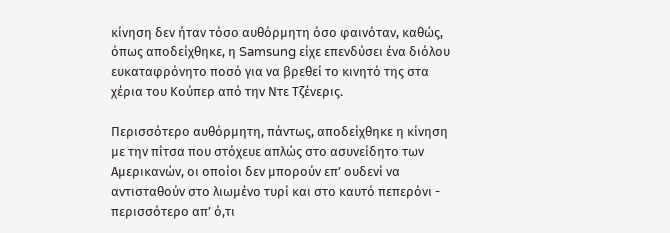κίνηση δεν ήταν τόσο αυθόρμητη όσο φαινόταν, καθώς, όπως αποδείχθηκε, η Samsung είχε επενδύσει ένα διόλου ευκαταφρόνητο ποσό για να βρεθεί το κινητό της στα χέρια του Κούπερ από την Ντε Τζένερις.

Περισσότερο αυθόρμητη, πάντως, αποδείχθηκε η κίνηση με την πίτσα που στόχευε απλώς στο ασυνείδητο των Αμερικανών, οι οποίοι δεν μπορούν επ’ ουδενί να αντισταθούν στο λιωμένο τυρί και στο καυτό πεπερόνι - περισσότερο απ’ ό,τι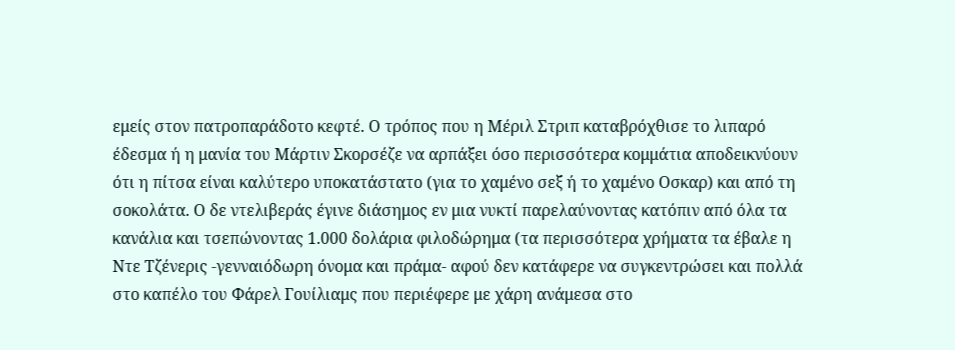εμείς στον πατροπαράδοτο κεφτέ. Ο τρόπος που η Μέριλ Στριπ καταβρόχθισε το λιπαρό έδεσμα ή η μανία του Μάρτιν Σκορσέζε να αρπάξει όσο περισσότερα κομμάτια αποδεικνύουν ότι η πίτσα είναι καλύτερο υποκατάστατο (για το χαμένο σεξ ή το χαμένο Οσκαρ) και από τη σοκολάτα. Ο δε ντελιβεράς έγινε διάσημος εν μια νυκτί παρελαύνοντας κατόπιν από όλα τα κανάλια και τσεπώνοντας 1.000 δολάρια φιλοδώρημα (τα περισσότερα χρήματα τα έβαλε η Ντε Τζένερις -γενναιόδωρη όνομα και πράμα- αφού δεν κατάφερε να συγκεντρώσει και πολλά στο καπέλο του Φάρελ Γουίλιαμς που περιέφερε με χάρη ανάμεσα στο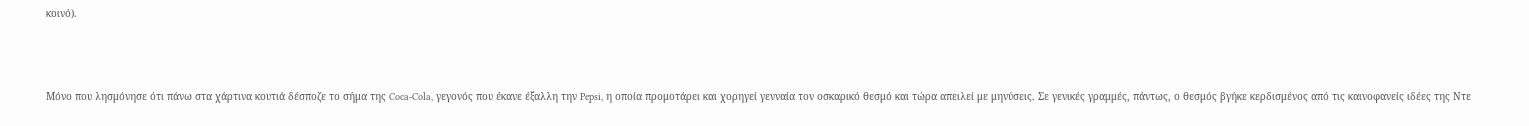κοινό).



Μόνο που λησμόνησε ότι πάνω στα χάρτινα κουτιά δέσποζε το σήμα της Coca-Cola, γεγονός που έκανε έξαλλη την Pepsi, η οποία προμοτάρει και χορηγεί γενναία τον οσκαρικό θεσμό και τώρα απειλεί με μηνύσεις. Σε γενικές γραμμές, πάντως, ο θεσμός βγήκε κερδισμένος από τις καινοφανείς ιδέες της Ντε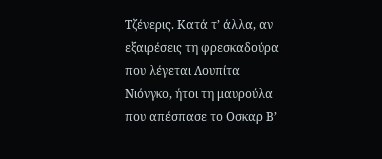Τζένερις. Κατά τ’ άλλα, αν εξαιρέσεις τη φρεσκαδούρα που λέγεται Λουπίτα Νιόνγκο, ήτοι τη μαυρούλα που απέσπασε το Οσκαρ Β’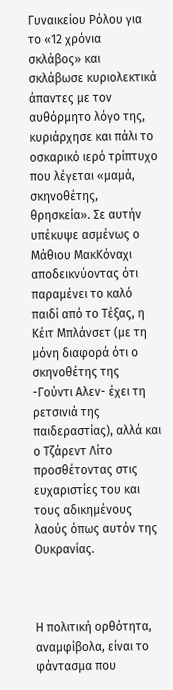Γυναικείου Ρόλου για το «12 χρόνια σκλάβος» και σκλάβωσε κυριολεκτικά άπαντες με τον αυθόρμητο λόγο της, κυριάρχησε και πάλι το οσκαρικό ιερό τρίπτυχο που λέγεται «μαμά, σκηνοθέτης, θρησκεία». Σε αυτήν υπέκυψε ασμένως ο Μάθιου ΜακΚόναχι αποδεικνύοντας ότι παραμένει το καλό παιδί από το Τέξας, η Κέιτ Μπλάνσετ (με τη μόνη διαφορά ότι ο σκηνοθέτης της -Γούντι Αλεν- έχει τη ρετσινιά της παιδεραστίας), αλλά και ο Τζάρεντ Λίτο προσθέτοντας στις ευχαριστίες του και τους αδικημένους λαούς όπως αυτόν της Ουκρανίας.



Η πολιτική ορθότητα, αναμφίβολα, είναι το φάντασμα που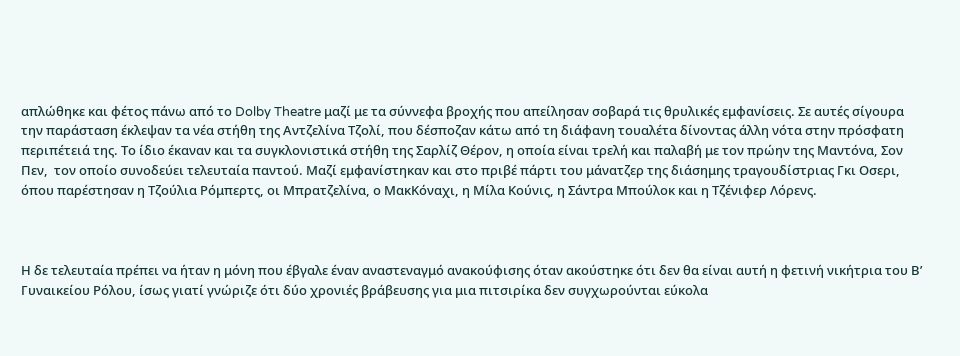απλώθηκε και φέτος πάνω από το Dolby Theatre μαζί με τα σύννεφα βροχής που απείλησαν σοβαρά τις θρυλικές εμφανίσεις. Σε αυτές σίγουρα την παράσταση έκλεψαν τα νέα στήθη της Αντζελίνα Τζολί, που δέσποζαν κάτω από τη διάφανη τουαλέτα δίνοντας άλλη νότα στην πρόσφατη περιπέτειά της. Το ίδιο έκαναν και τα συγκλονιστικά στήθη της Σαρλίζ Θέρον, η οποία είναι τρελή και παλαβή με τον πρώην της Μαντόνα, Σον Πεν,  τον οποίο συνοδεύει τελευταία παντού. Μαζί εμφανίστηκαν και στο πριβέ πάρτι του μάνατζερ της διάσημης τραγουδίστριας Γκι Οσερι, όπου παρέστησαν η Τζούλια Ρόμπερτς, οι Μπρατζελίνα, ο ΜακΚόναχι, η Μίλα Κούνις, η Σάντρα Μπούλοκ και η Τζένιφερ Λόρενς.



Η δε τελευταία πρέπει να ήταν η μόνη που έβγαλε έναν αναστεναγμό ανακούφισης όταν ακούστηκε ότι δεν θα είναι αυτή η φετινή νικήτρια του Β’ Γυναικείου Ρόλου, ίσως γιατί γνώριζε ότι δύο χρονιές βράβευσης για μια πιτσιρίκα δεν συγχωρούνται εύκολα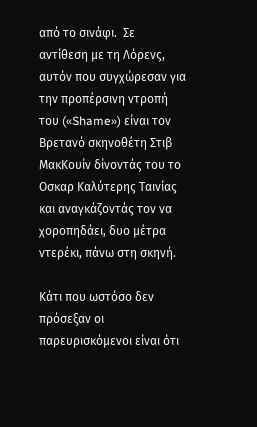από το σινάφι.  Σε αντίθεση με τη Λόρενς, αυτόν που συγχώρεσαν για την προπέρσινη ντροπή του («Shame») είναι τον Βρετανό σκηνοθέτη Στιβ ΜακΚουίν δίνοντάς του το Οσκαρ Καλύτερης Ταινίας και αναγκάζοντάς τον να χοροπηδάει, δυο μέτρα ντερέκι, πάνω στη σκηνή.

Κάτι που ωστόσο δεν πρόσεξαν οι παρευρισκόμενοι είναι ότι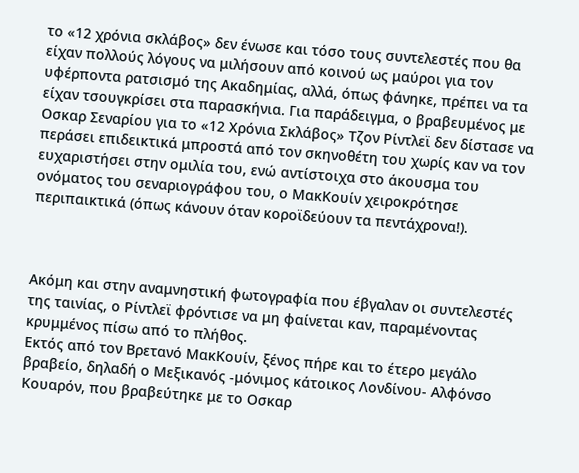το «12 χρόνια σκλάβος» δεν ένωσε και τόσο τους συντελεστές που θα είχαν πολλούς λόγους να μιλήσουν από κοινού ως μαύροι για τον υφέρποντα ρατσισμό της Ακαδημίας, αλλά, όπως φάνηκε, πρέπει να τα είχαν τσουγκρίσει στα παρασκήνια. Για παράδειγμα, ο βραβευμένος με Οσκαρ Σεναρίου για το «12 Χρόνια Σκλάβος» Τζον Ρίντλεϊ δεν δίστασε να περάσει επιδεικτικά μπροστά από τον σκηνοθέτη του χωρίς καν να τον ευχαριστήσει στην ομιλία του, ενώ αντίστοιχα στο άκουσμα του ονόματος του σεναριογράφου του, ο ΜακΚουίν χειροκρότησε περιπαικτικά (όπως κάνουν όταν κοροϊδεύουν τα πεντάχρονα!).



Ακόμη και στην αναμνηστική φωτογραφία που έβγαλαν οι συντελεστές της ταινίας, ο Ρίντλεϊ φρόντισε να μη φαίνεται καν, παραμένοντας κρυμμένος πίσω από το πλήθος.
Εκτός από τον Βρετανό ΜακΚουίν, ξένος πήρε και το έτερο μεγάλο βραβείο, δηλαδή ο Μεξικανός -μόνιμος κάτοικος Λονδίνου- Αλφόνσο Κουαρόν, που βραβεύτηκε με το Οσκαρ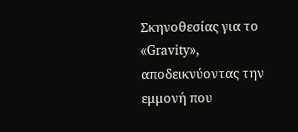Σκηνοθεσίας για το «Gravity», αποδεικνύοντας την εμμονή που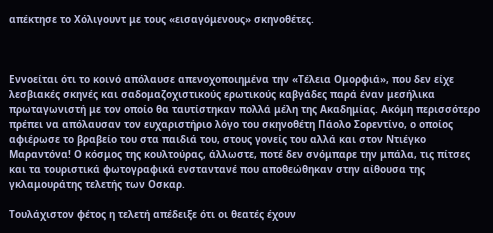απέκτησε το Χόλιγουντ με τους «εισαγόμενους» σκηνοθέτες.



Εννοείται ότι το κοινό απόλαυσε απενοχοποιημένα την «Τέλεια Ομορφιά», που δεν είχε λεσβιακές σκηνές και σαδομαζοχιστικούς ερωτικούς καβγάδες παρά έναν μεσήλικα πρωταγωνιστή με τον οποίο θα ταυτίστηκαν πολλά μέλη της Ακαδημίας. Ακόμη περισσότερο πρέπει να απόλαυσαν τον ευχαριστήριο λόγο του σκηνοθέτη Πάολο Σορεντίνο, ο οποίος αφιέρωσε το βραβείο του στα παιδιά του, στους γονείς του αλλά και στον Ντιέγκο Μαραντόνα! Ο κόσμος της κουλτούρας, άλλωστε, ποτέ δεν σνόμπαρε την μπάλα, τις πίτσες και τα τουριστικά φωτογραφικά ενσταντανέ που αποθεώθηκαν στην αίθουσα της γκλαμουράτης τελετής των Οσκαρ.

Τουλάχιστον φέτος η τελετή απέδειξε ότι οι θεατές έχουν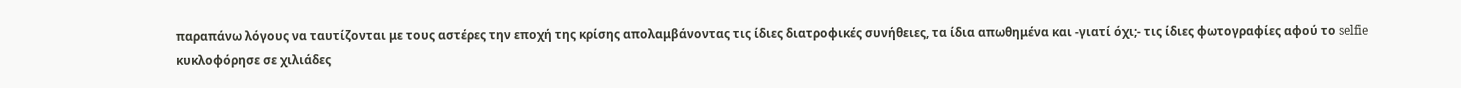παραπάνω λόγους να ταυτίζονται με τους αστέρες την εποχή της κρίσης απολαμβάνοντας τις ίδιες διατροφικές συνήθειες, τα ίδια απωθημένα και -γιατί όχι;- τις ίδιες φωτογραφίες αφού το selfie κυκλοφόρησε σε χιλιάδες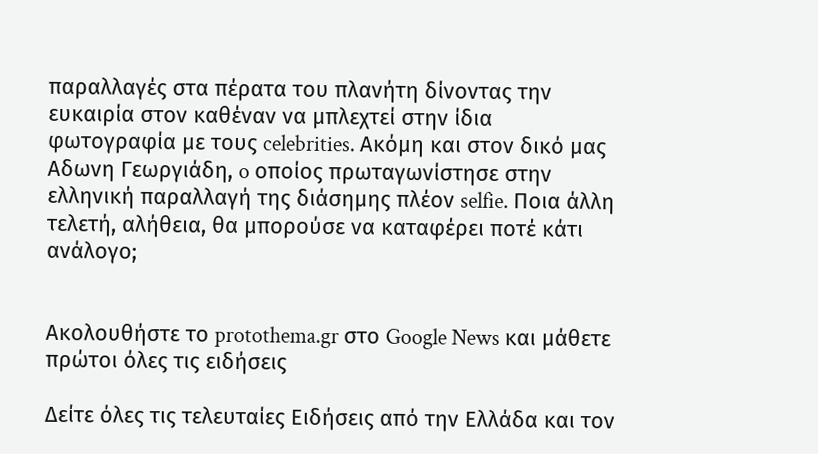παραλλαγές στα πέρατα του πλανήτη δίνοντας την ευκαιρία στον καθέναν να μπλεχτεί στην ίδια φωτογραφία με τους celebrities. Ακόμη και στον δικό μας Αδωνη Γεωργιάδη, o οποίος πρωταγωνίστησε στην ελληνική παραλλαγή της διάσημης πλέον selfie. Ποια άλλη τελετή, αλήθεια, θα μπορούσε να καταφέρει ποτέ κάτι ανάλογο;


Ακολουθήστε το protothema.gr στο Google News και μάθετε πρώτοι όλες τις ειδήσεις

Δείτε όλες τις τελευταίες Ειδήσεις από την Ελλάδα και τον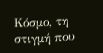Κόσμο, τη στιγμή που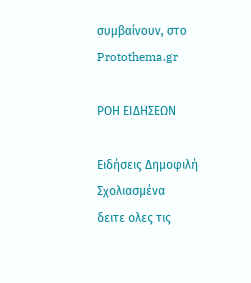συμβαίνουν, στο Protothema.gr

ΡΟΗ ΕΙΔΗΣΕΩΝ

Ειδήσεις Δημοφιλή Σχολιασμένα
δειτε ολες τις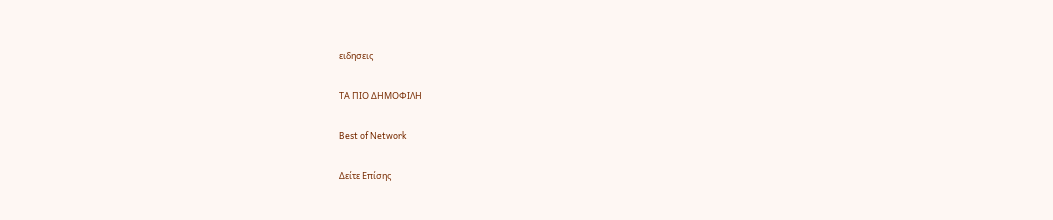ειδησεις

ΤΑ ΠΙΟ ΔΗΜΟΦΙΛΗ

Best of Network

Δείτε Επίσης